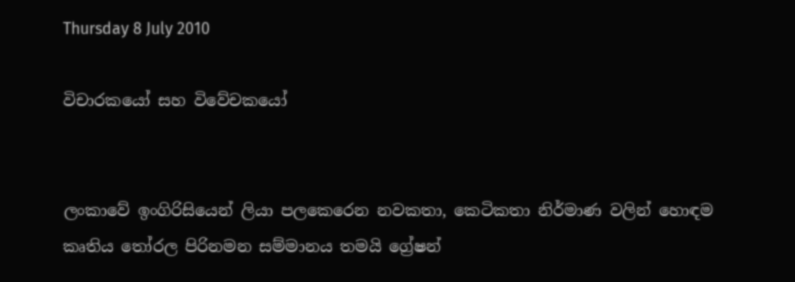Thursday 8 July 2010

විචාරකයෝ සහ විවේචකයෝ


ලංකාවේ ඉංගිරිසියෙන් ලියා පලකෙරෙන නවකතා, කෙටිකතා නිර්මාණ වලින් හොඳම කෘතිය තෝරල පිරිනමන සම්මානය තමයි ග්‍රේෂන්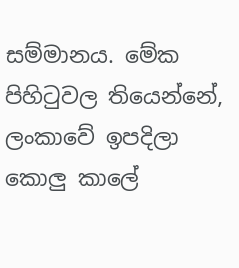සම්මානය. මේක පිහිටුවල තියෙන්නේ, ලංකාවේ ඉපදිලා කොලු කාලේ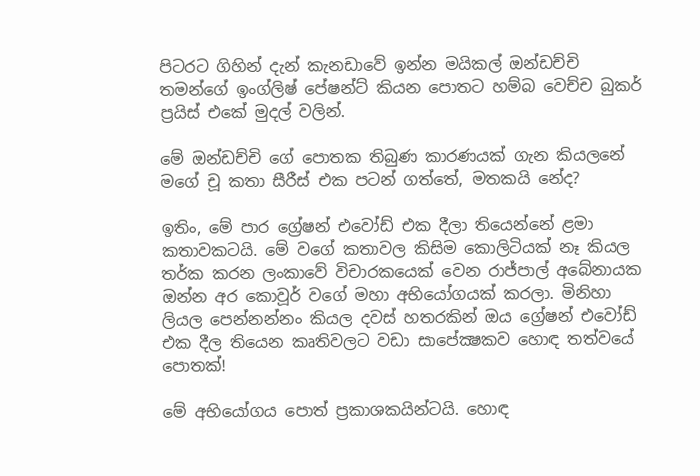පිටරට ගිහින් දැන් කැනඩාවේ ඉන්න මයිකල් ඔන්ඩච්චි තමන්ගේ ඉංග්ලිෂ් පේෂන්ට් කියන පොතට හම්බ වෙච්ච බුකර් ප්‍රයිස් එකේ මුදල් වලින්.

මේ ඔන්ඩච්චි ගේ පොතක තිබුණ කාරණයක් ගැන කියලනේ මගේ චූ කතා සීරීස් එක පටන් ගත්තේ, මතකයි නේද?

ඉතිං, මේ පාර ග්‍රේෂන් එවෝඩ් එක දීලා තියෙන්නේ ළමා කතාවකටයි. මේ වගේ කතාවල කිසිම කොලිටියක් නෑ කියල තර්ක කරන ලංකාවේ විචාරකයෙක් වෙන රාජ්පාල් අබේනායක ඔන්න අර කොවූර් වගේ මහා අභියෝගයක් කරලා. මිනිහා ලියල පෙන්නන්නං කියල දවස් හතරකින් ඔය ග්‍රේෂන් එවෝඩ් එක දීල තියෙන කෘතිවලට වඩා සාපේක්‍ෂකව හොඳ තත්වයේ පොතක්!

මේ අභියෝගය පොත් ප්‍රකාශකයින්ටයි. හොඳ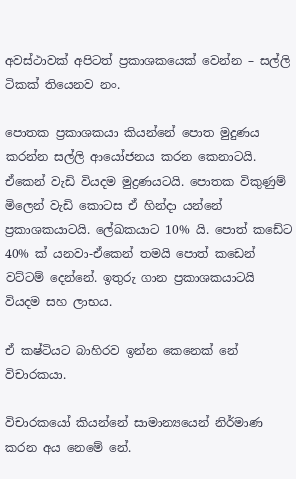අවස්ථාවක් අපිටත් ප්‍රකාශකයෙක් වෙන්න – සල්ලි ටිකක් තියෙනව නං.

පොතක ප්‍රකාශකයා කියන්නේ පොත මුදුණය කරන්න සල්ලි ආයෝජනය කරන කෙනාටයි. ඒකෙන් වැඩි වියදම මුද්‍රණයටයි. පොතක විකුණුම් මිලෙන් වැඩි කොටස ඒ හින්දා යන්නේ ප්‍රකාශකයාටයි. ලේඛකයාට 10% යි. පොත් කඩේට 40% ක් යනවා-ඒකෙන් තමයි පොත් කඩෙන් වට්ටම් දෙන්නේ. ඉතුරු ගාන ප්‍රකාශකයාටයි වියදම සහ ලාභය.

ඒ කෂ්ටියට බාහිරව ඉන්න කෙනෙක් නේ විචාරකයා.

විචාරකයෝ කියන්නේ සාමාන්‍යයෙන් නිර්මාණ කරන අය නෙමේ නේ.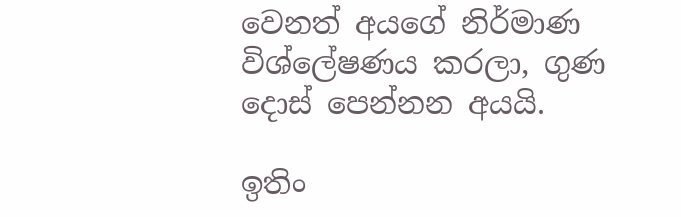වෙනත් අයගේ නිර්මාණ විශ්ලේෂණය කරලා, ගුණ දොස් පෙන්නන අයයි.

ඉතිං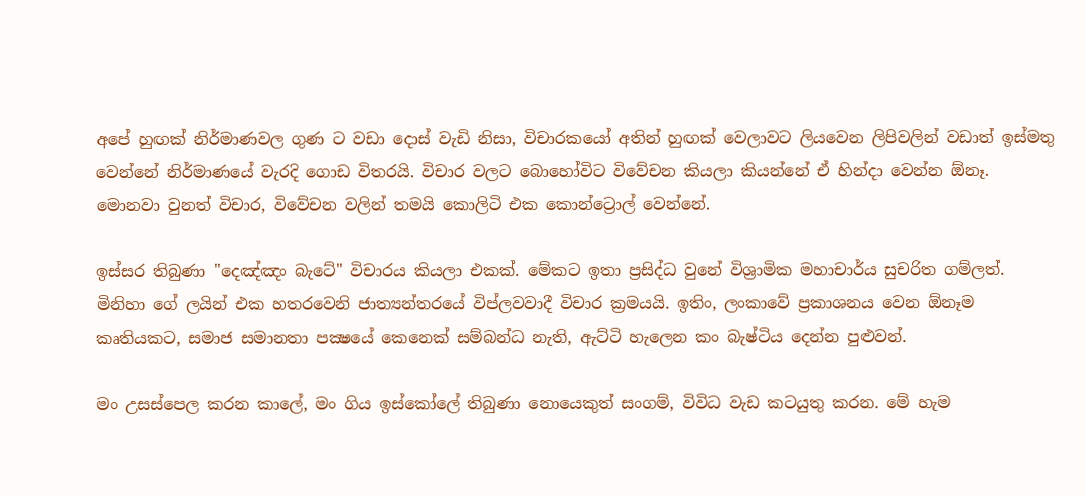අපේ හුඟක් නිර්මාණවල ගුණ ට වඩා දොස් වැඩි නිසා, විචාරකයෝ අතින් හුඟක් වෙලාවට ලියවෙන ලිපිවලින් වඩාත් ඉස්මතු වෙන්නේ නිර්මාණයේ වැරදි ගොඩ විතරයි. විචාර වලට බොහෝවිට විවේචන කියලා කියන්නේ ඒ හින්දා වෙන්න ඕනෑ. මොනවා වුනත් විචාර, විවේචන වලින් තමයි කොලිටි එක කොන්ට්‍රොල් වෙන්නේ.

ඉස්සර තිබුණා "දෙඤ්ඤං බැටේ" විචාරය කියලා එකක්. මේකට ඉතා ප්‍රසිද්ධ වුනේ විශ්‍රාමික මහාචාර්ය සුචරිත ගම්ලත්. මිනිහා ගේ ලයින් එක හතරවෙනි ජාත්‍යන්තරයේ විප්ලවවාදී විචාර ක්‍රමයයි. ඉතිං, ලංකාවේ ප්‍රකාශනය වෙන ඕනෑම කෘතියකට, සමාජ සමානතා පක්‍ෂයේ කෙනෙක් සම්බන්ධ නැති, ඇට්ටි හැලෙන කං බැෂ්ටිය දෙන්න පුළුවන්.

මං උසස්පෙල කරන කාලේ, මං ගිය ඉස්කෝලේ තිබුණා නොයෙකුත් සංගම්, විවිධ වැඩ කටයුතු කරන. මේ හැම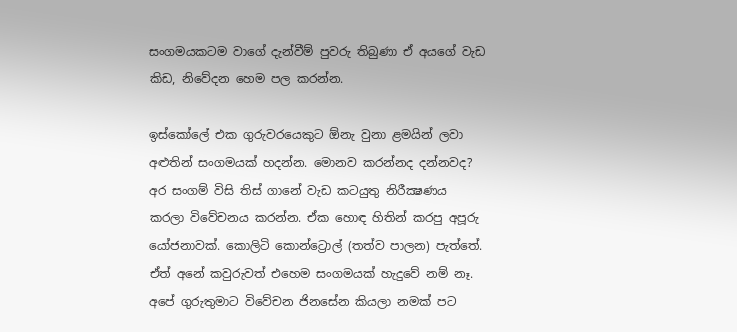සංගමයකටම වාගේ දැන්වීම් පුවරු තිබුණා ඒ අයගේ වැඩ කිඩ, නිවේදන හෙම පල කරන්න.

ඉස්කෝලේ එක ගුරුවරයෙකුට ඕනැ වුනා ළමයින් ලවා අළුතින් සංගමයක් හදන්න. මොනව කරන්නද දන්නවද? අර සංගම් විසි තිස් ගානේ වැඩ කටයුතු නිරීක්‍ෂණය කරලා විවේචනය කරන්න. ඒක හොඳ හිතින් කරපු අපූරු යෝජනාවක්. කොලිටි කොන්ට්‍රොල් (තත්ව පාලන) පැත්තේ. ඒත් අනේ කවුරුවත් එහෙම සංගමයක් හැදුවේ නම් නෑ. අපේ ගුරුතුමාට විවේචන ජිනසේන කියලා නමක් පට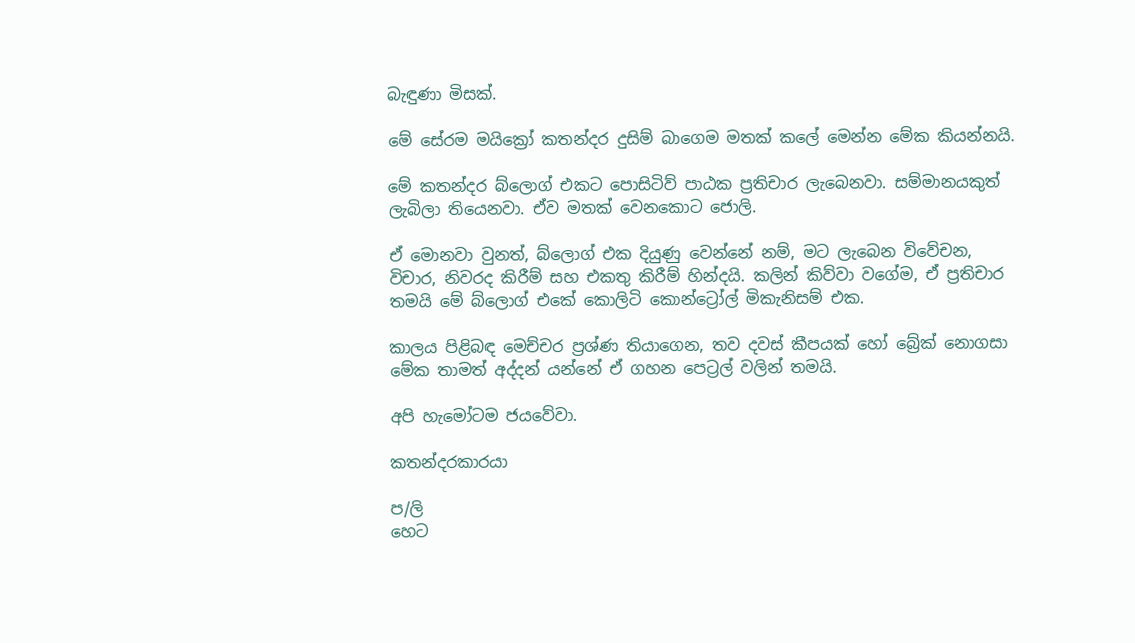බැඳුණා මිසක්.

මේ සේරම මයික්‍රෝ කතන්දර දුසිම් බාගෙම මතක් කලේ මෙන්න මේක කියන්නයි.

මේ කතන්දර බ්ලොග් එකට පොසිටිව් පාඨක ප්‍රතිචාර ලැබෙනවා. සම්මානයකුත් ලැබිලා තියෙනවා. ඒව මතක් වෙනකොට ජොලි.

ඒ මොනවා වුනත්, බ්ලොග් එක දියුණු වෙන්නේ නම්, මට ලැබෙන විවේචන, විචාර, නිවරද කිරීම් සහ එකතු කිරීම් හින්දයි. කලින් කිව්වා වගේම, ඒ ප්‍රතිචාර තමයි මේ බ්ලොග් එකේ කොලිටි කොන්ට්‍රෝල් මිකැනිසම් එක.

කාලය පිළිබඳ මෙච්චර ප්‍රශ්ණ තියාගෙන, තව දවස් කීපයක් හෝ බ්‍රේක් නොගසා මේක තාමත් අද්දන් යන්නේ ඒ ගහන පෙට්‍රල් වලින් තමයි.

අපි හැමෝටම ජයවේවා.

කතන්දරකාරයා

ප/ලි
හෙට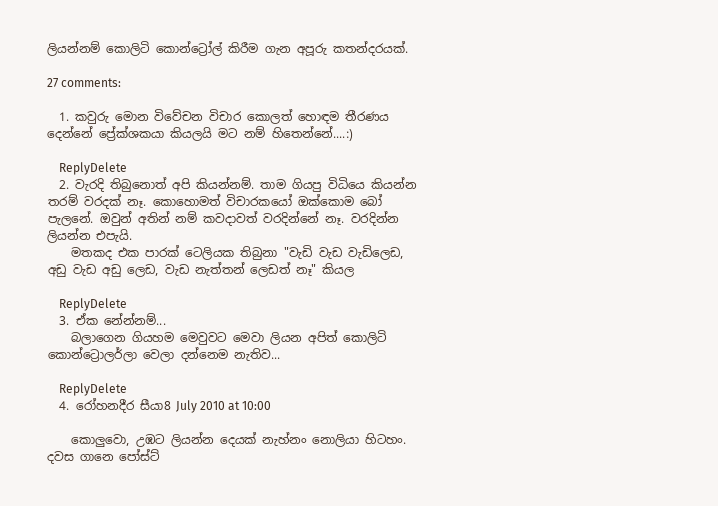ලියන්නම් කොලිටි කොන්ට්‍රෝල් කිරීම ගැන අපූරු කතන්දරයක්.

27 comments:

  1. කවුරු මොන විවේචන විචාර කොලත් හොඳම තීරණය දෙන්නේ ප්‍රේක්ශකයා කියලයි මට නම් හිතෙන්නේ....:)

    ReplyDelete
  2. වැරදි තිබුනොත් අපි කියන්නම්. තාම ගියපු විධියෙ කියන්න තරම් වරදක් නෑ. කොහොමත් විචාරකයෝ ඔක්කොම බෝ පැලනේ. ඔවුන් අතින් නම් කවදාවත් වරදින්නේ නෑ. වරදින්න ලියන්න එපැයි.
    මතකද එක පාරක් ටෙලියක තිබුනා "වැඩි වැඩ වැඩිලෙඩ, අඩු වැඩ අඩු ලෙඩ, වැඩ නැත්තන් ලෙඩත් නෑ" කියල

    ReplyDelete
  3. ඒක නේන්නම්...
    බලාගෙන ගියහම මෙවුවට මෙවා ලියන අපිත් කොලිටි කොන්ට්‍රොලර්ලා වෙලා දන්නෙම නැතිව...

    ReplyDelete
  4. රෝහනදීර සීයා8 July 2010 at 10:00

    කොලුවො, උඹට ලියන්න දෙයක් නැහ්නං නොලියා හිටහං. දවස ගානෙ පෝස්ට්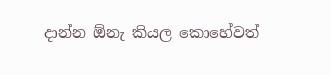දාන්න ඕනැ කියල කොහේවත්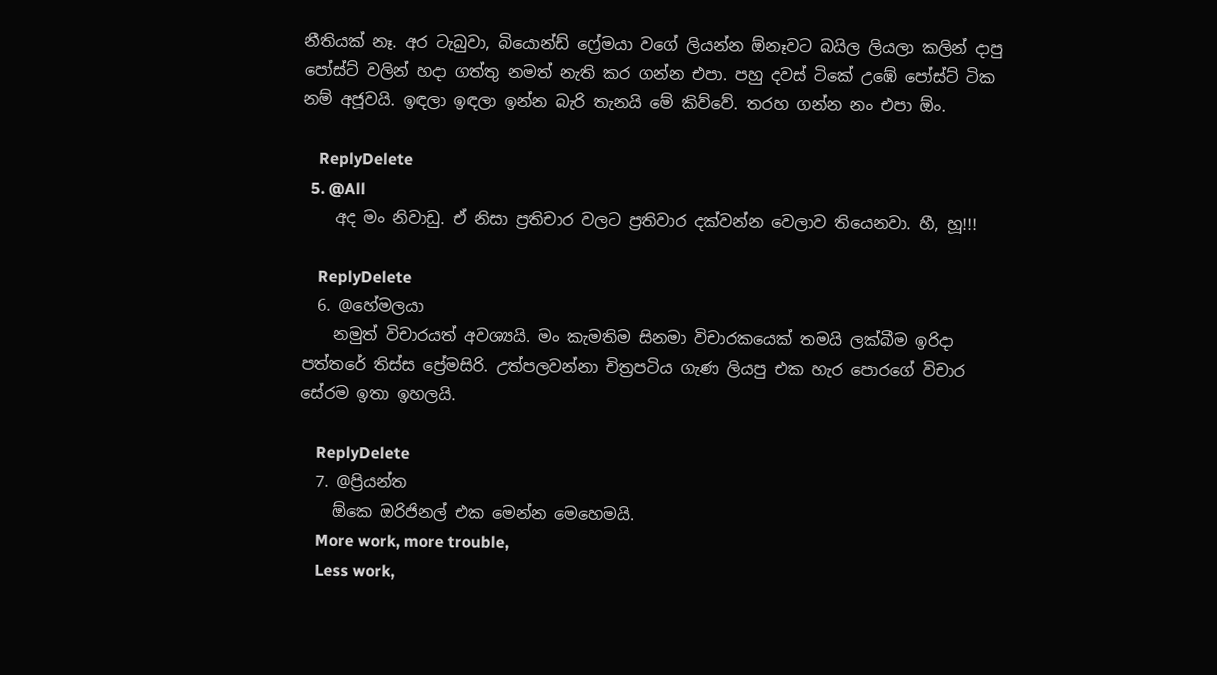නීතියක් නෑ. අර ටැබුවා, බියොන්ඩ් ෆ්‍රේමයා වගේ ලියන්න ඕනෑවට බයිල ලියලා කලින් දාපු පෝස්ට් වලින් හදා ගත්තු නමත් නැති කර ගන්න එපා. පහු දවස් ටිකේ උඹේ පෝස්ට් ටික නම් අජූවයි. ඉඳලා ඉඳලා ඉන්න බැරි තැනයි මේ කිව්වේ. තරහ ගන්න නං එපා ඕං.

    ReplyDelete
  5. @All
    අද මං නිවාඩු. ඒ නිසා ප්‍රතිචාර වලට ප්‍රතිවාර දක්වන්න වෙලාව තියෙනවා. හී, හූ!!!

    ReplyDelete
  6. @හේමලයා
    නමුත් විචාරයත් අවශ්‍යයි. මං කැමතිම සිනමා විචාරකයෙක් තමයි ලක්බීම ඉරිදා පත්තරේ තිස්ස ප්‍රේමසිරි. උත්පලවන්නා චිත්‍රපටිය ගැණ ලියපු එක හැර පොරගේ විචාර සේරම ඉතා ඉහලයි.

    ReplyDelete
  7. @ප්‍රියන්ත
    ඕකෙ ඔරිජිනල් එක මෙන්න මෙහෙමයි.
    More work, more trouble,
    Less work,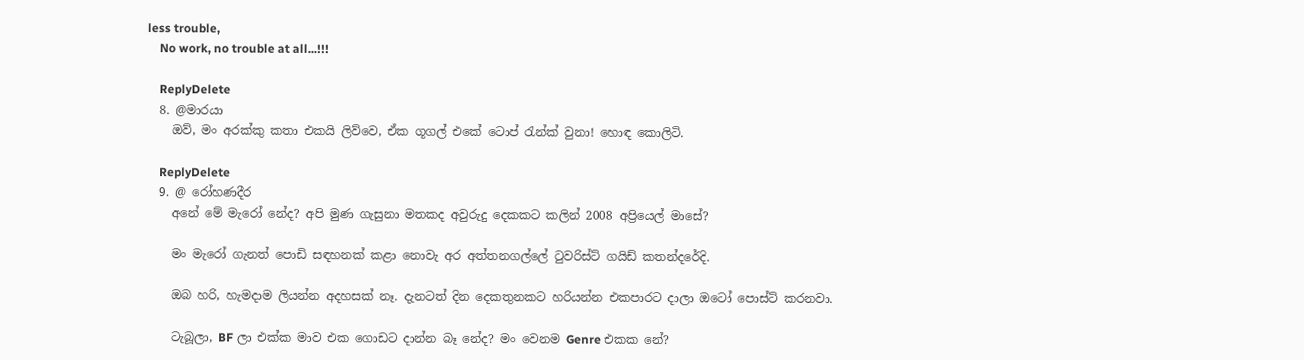less trouble,
    No work, no trouble at all...!!!

    ReplyDelete
  8. @මාරයා
    ඔව්, මං අරක්කු කතා එකයි ලිව්වෙ, ඒක ගූගල් එකේ ටොප් රැන්ක් වුනා! හොඳ කොලිටි.

    ReplyDelete
  9. @ රෝහණදීර
    අනේ මේ මැරෝ නේද? අපි මුණ ගැසුනා මතකද අවුරුදු දෙකකට කලින් 2008 අප්‍රියෙල් මාසේ?

    මං මැරෝ ගැනත් පොඩි සඳහනක් කළා නොවැ අර අත්තනගල්ලේ ටුවරිස්ට් ගයිඩ් කතන්දරේදි.

    ඔබ හරි, හැමදාම ලියන්න අදහසක් නෑ. දැනටත් දින දෙකතුනකට හරියන්න එකපාරට දාලා ඔටෝ පොස්ට් කරනවා.

    ටැබූලා, BF ලා එක්ක මාව එක ගොඩට දාන්න බෑ නේද? මං වෙනම Genre එකක නේ?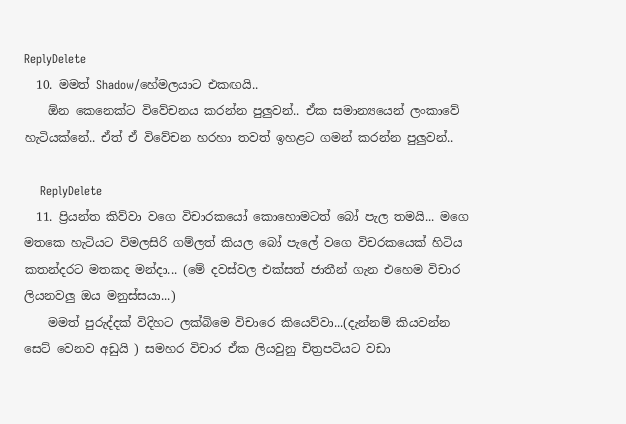ReplyDelete
  10. මමත් Shadow/හේමලයාට එකඟයි..
    ඕන කෙනෙක්ට විවේචනය කරන්න පුලුවන්.. ඒක සමාන්‍යයෙන් ලංකාවේ හැටියක්නේ.. ඒත් ඒ විවේචන හරහා තවත් ඉහළට ගමන් කරන්න පුලුවන්..

    ReplyDelete
  11. ප්‍රියන්ත කිව්වා වගෙ විචාරකයෝ කොහොමටත් බෝ පැල තමයි... මගෙ මතකෙ හැටියට විමලසිරි ගම්ලත් කියල බෝ පැලේ වගෙ විචරකයෙක් හිටිය කතන්දරට මතකද මන්දා... (මේ දවස්වල එක්සත් ජාතීන් ගැන එහෙම විචාර ලියනවලු ඔය මනුස්සයා...)
    මමත් පුරුද්දක් විදිහට ලක්බිමෙ විචාරෙ කියෙව්වා...(දැන්නම් කියවන්න සෙට් වෙනව අඩුයි ) සමහර විචාර ඒක ලියවුනු චිත්‍රපටියට වඩා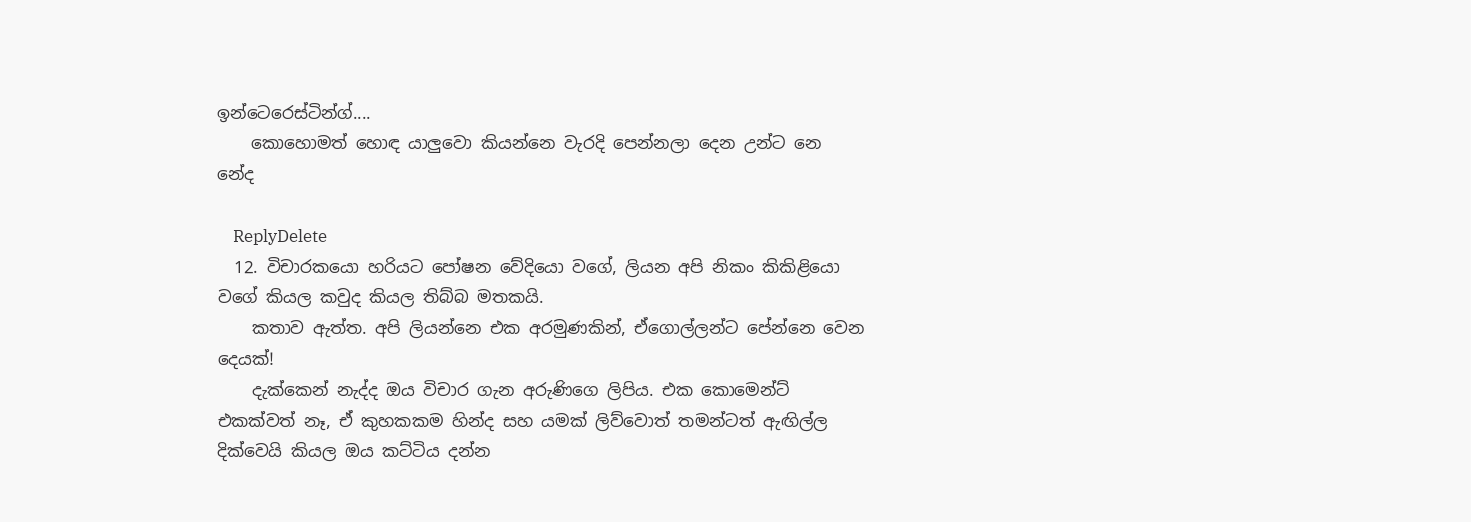ඉන්ටෙරෙස්ටින්ග්....
    කොහොමත් හොඳ යාලුවො කියන්නෙ වැරදි පෙන්නලා දෙන උන්ට නෙ නේද

    ReplyDelete
  12. විචාරකයො හරියට පෝෂන වේදියො වගේ, ලියන අපි නිකං කිකිළියො වගේ කියල කවුද කියල තිබ්බ මතකයි.
    කතාව ඇත්ත. අපි ලියන්නෙ එක අරමුණකින්, ඒගොල්ලන්ට පේන්නෙ වෙන දෙයක්!
    දැක්කෙන් නැද්ද ඔය විචාර ගැන අරුණිගෙ ලිපිය. එක කොමෙන්ට් එකක්වත් නෑ, ඒ කුහකකම හින්ද සහ යමක් ලිව්වොත් තමන්ටත් ඇඟිල්ල දික්වෙයි කියල ඔය කට්ටිය දන්න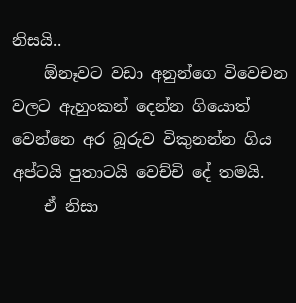නිසයි..
    ඕනෑවට වඩා අනුන්ගෙ විවෙචන වලට ඇහුංකන් දෙන්න ගියොත් වෙන්නෙ අර බූරුව විකුනන්න ගිය අප්ටයි පුතාටයි වෙච්චි දේ තමයි.
    ඒ නිසා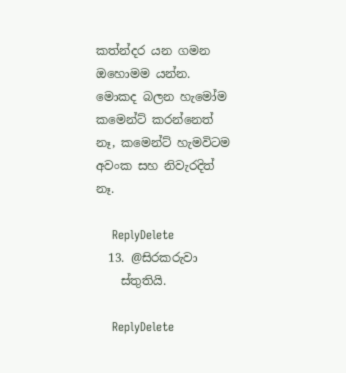කත්න්දර යන ගමන ඔහොමම යන්න. මොකද බලන හැමෝම කමෙන්ට් කරන්නෙත් නෑ, කමෙන්ට් හැමවිටම අවංක සහ නිවැරදිත් නෑ.

    ReplyDelete
  13. @සිරකරුවා
    ස්තුතියි.

    ReplyDelete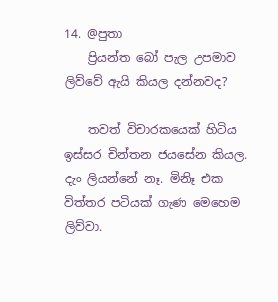14. @පුතා
    ප්‍රියන්ත බෝ පැල උපමාව ලිව්වේ ඇයි කියල දන්නවද?

    තවත් විචාරකයෙක් හිටිය ඉස්සර චින්තන ජයසේන කියල. දැං ලියන්නේ නෑ. මිනිෑ එක විත්තර පටියක් ගැණ මෙහෙම ලිව්වා.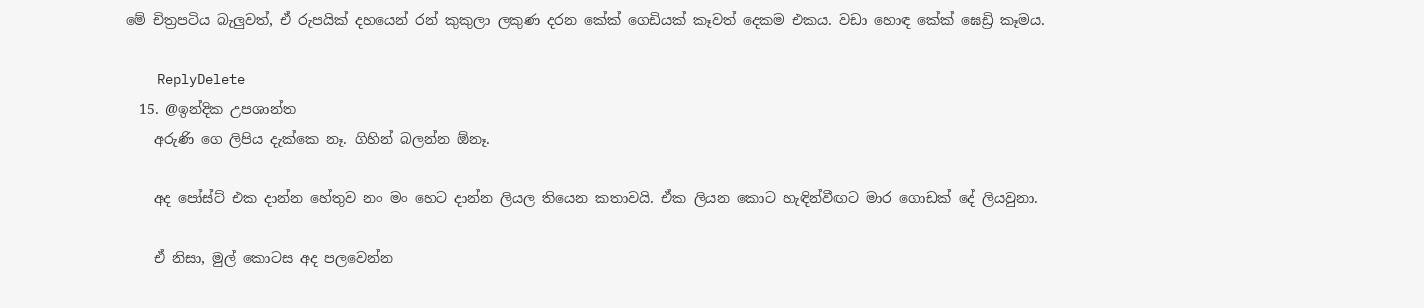මේ චිත්‍රපටිය බැලුවත්, ඒ රුපයික් දහයෙන් රන් කුකුලා ලකුණ දරන කේක් ගෙඩියක් කෑවත් දෙකම එකය. වඩා හොඳ කේක් ඝෙඩ්‍රි කෑමය.

    ReplyDelete
  15. @ඉන්දික උපශාන්ත
    අරුණි ගෙ ලිපිය දැක්කෙ නෑ. ගිහින් බලන්න ඕනෑ.

    අද පෝස්ට් එක දාන්න හේතුව නං මං හෙට දාන්න ලියල තියෙන කතාවයි. ඒක ලියන කොට හැඳින්වීඟට මාර ගොඩක් දේ ලියවුනා.

    ඒ නිසා, මුල් කොටස අද පලවෙන්න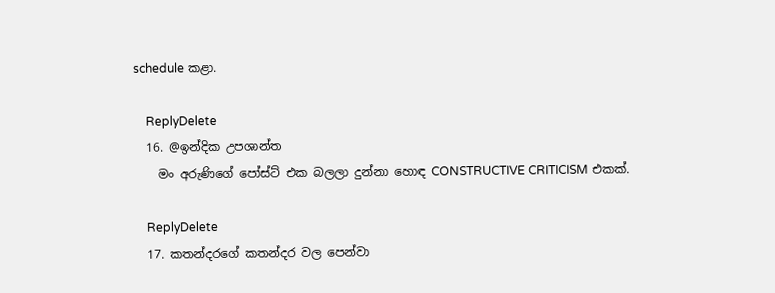schedule කළා.

    ReplyDelete
  16. @ඉන්දික උපශාන්ත
    මං අරුණිගේ පෝස්ට් එක බලලා දුන්නා හොඳ CONSTRUCTIVE CRITICISM එකක්.

    ReplyDelete
  17. කතන්දරගේ කතන්දර වල පෙන්වා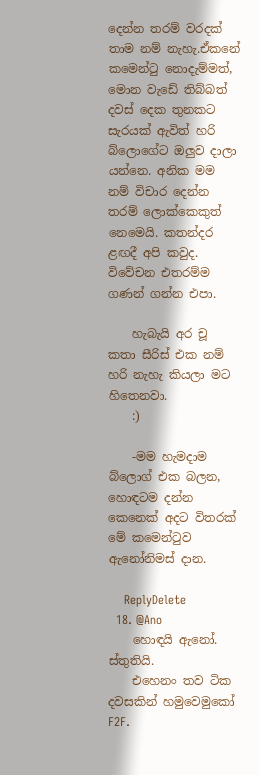දෙන්න තරම් වරදක් තාම නම් නැහැ.ඒකනේ කමෙන්ටු නොදැම්මත්, මොන වැඩේ තිබ්බත් දවස් දෙක තුනකට සැරයක් ඇවිත් හරි බ්ලොගේට ඔලුව දාලා යන්නෙ. අනික මම නම් විචාර දෙන්න තරම් ලොක්කෙකුත් නෙමෙයි. කතන්දර ළඟදී අපි කවුද. විවේචන එතරම්ම ගණන් ගන්න එපා.

    හැබැයි අර චූ කතා සීරිස් එක නම් හරි නැහැ කියලා මට හිතෙනවා.
    :)

    -මම හැමදාම බ්ලොග් එක බලන, හොඳටම දන්න කෙනෙක් අදට විතරක් මේ කමෙන්ටුව ඇනෝනිමස් දාන.

    ReplyDelete
  18. @Ano
    හොඳයි ඇනෝ. ස්තුතියි.
    එහෙනං තව ටික දවසකින් හමුවෙමුකෝ F2F.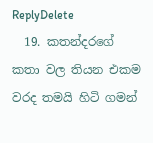ReplyDelete
  19. කතන්දරගේ කතා වල තියන එකම වරද තමයි හිටි ගමන්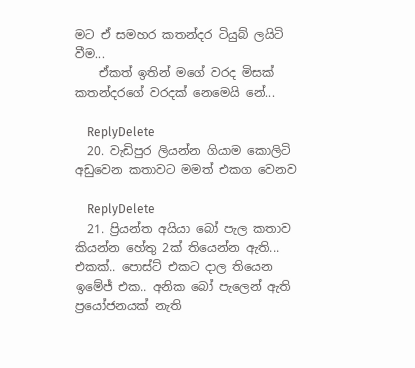මට ඒ සමහර කතන්දර ටියුබ් ලයිටි වීම...
    ඒකත් ඉතින් මගේ වරද මිසක් කතන්දරගේ වරදක් නෙමෙයි නේ...

    ReplyDelete
  20. වැඩිපුර ලියන්න ගියාම කොලිටි අඩුවෙන කතාවට මමත් එකග වෙනව

    ReplyDelete
  21. ප්‍රියන්ත අයියා බෝ පැල කතාව කියන්න හේතු 2ක් තියෙන්න ඇති... එකක්.. පොස්ට් එකට දාල තියෙන ඉමේජ් එක.. අනික බෝ පැලෙන් ඇති ප්‍රයෝජනයක් නැති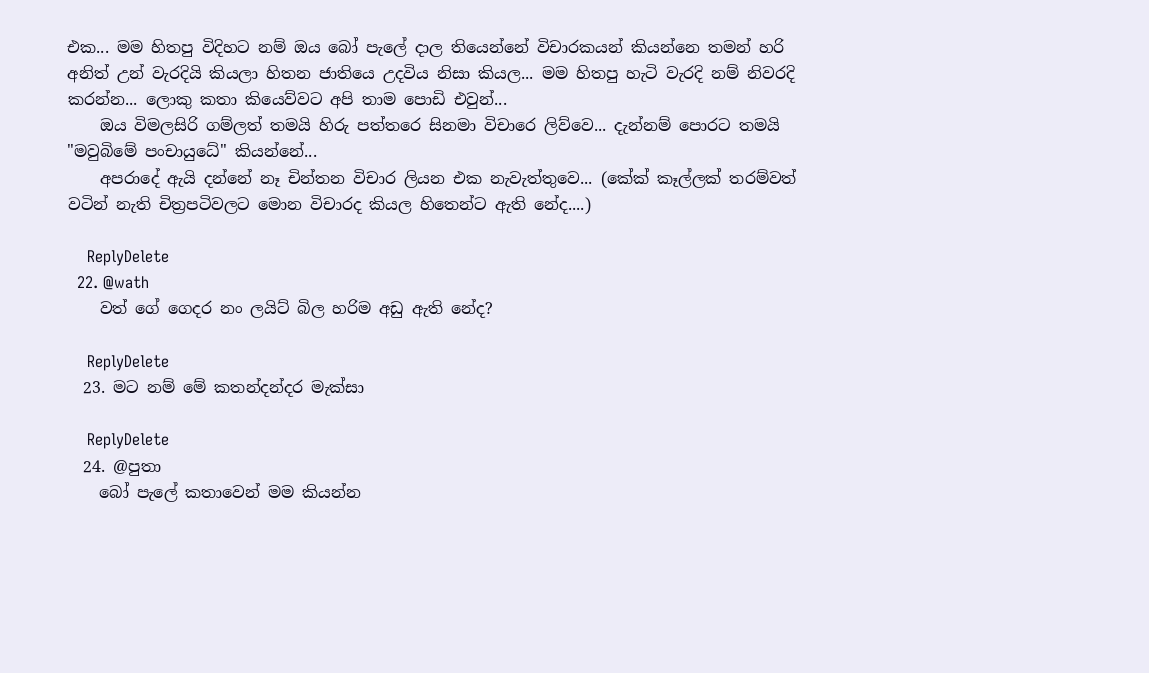එක... මම හිතපු විදිහට නම් ඔය බෝ පැලේ දාල තියෙන්නේ විචාරකයන් කියන්නෙ තමන් හරි අනිත් උන් වැරදියි කියලා හිතන ජාතියෙ උදවිය නිසා කියල... මම හිතපු හැටි වැරදි නම් නිවරදි කරන්න... ලොකු කතා කියෙව්වට අපි තාම පොඩි එවුන්...
    ඔය විමලසිරි ගම්ලත් තමයි හිරු පත්තරෙ සිනමා විචාරෙ ලිව්වෙ... දැන්නම් පොරට තමයි "මවුබිමේ පංචායුධේ" කියන්නේ...
    අපරාදේ ඇයි දන්නේ නෑ චින්තන විචාර ලියන එක නැවැත්තුවෙ... (කේක් කෑල්ලක් තරම්වත් වටින් නැති චිත්‍රපටිවලට මොන විචාරද කියල හිතෙන්ට ඇති නේද....)

    ReplyDelete
  22. @wath
    වත් ගේ ගෙදර නං ලයිට් බිල හරිම අඩු ඇති නේද?

    ReplyDelete
  23. මට නම් මේ කතන්දන්දර මැක්සා

    ReplyDelete
  24. @පුතා
    බෝ පැලේ කතාවෙන් මම කියන්න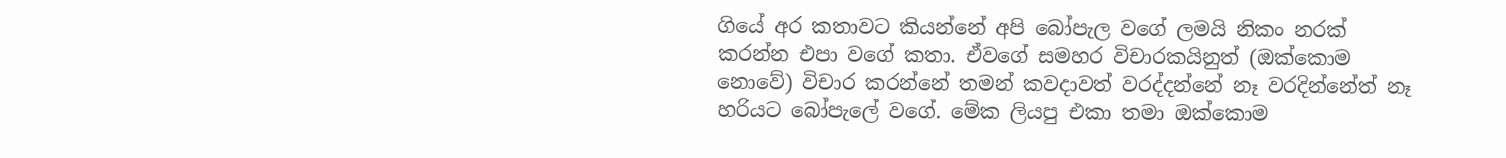ගියේ අර කතාවට කියන්නේ අපි බෝපැල වගේ ලමයි නිකං නරක් කරන්න එපා වගේ කතා. ඒවගේ සමහර විචාරකයිනුත් (ඔක්කොම නොවේ) විචාර කරන්නේ තමන් කවදාවත් වරද්දන්නේ නෑ වරදින්නේත් නෑ හරියට බෝපැලේ වගේ. මේක ලියපු එකා තමා ඔක්කොම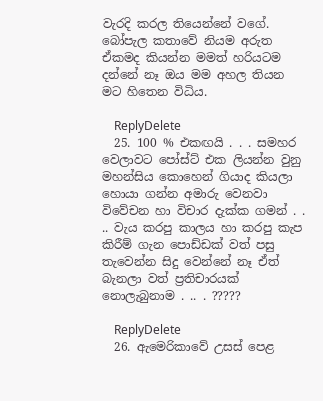වැරදි කරල තියෙන්නේ වගේ. බෝපැල කතාවේ නියම අරුත ඒකමද කියන්න මමත් හරියටම දන්නේ නෑ ඔය මම අහල තියන මට හිතෙන විධිය.

    ReplyDelete
  25. 100 % එකඟයි . . . සමහර වෙලාවට පෝස්ට් එක ලියන්න වුනු මහන්සිය කොහෙන් ගියාද කියලා හොයා ගන්න අමාරු වෙනවා විවේචන හා විචාර දැක්ක ගමන් . . .. වැය කරපු කාලය හා කරපු කැප කිරීම් ගැන පොඩ්ඩක් වත් පසු තැවෙන්න සිදු වෙන්නේ නෑ ඒත් බැනලා වත් ප්‍රතිචාරයක් නොලැබුනාම . .. . ?????

    ReplyDelete
  26. ඇමෙරිකාවේ උසස් පෙළ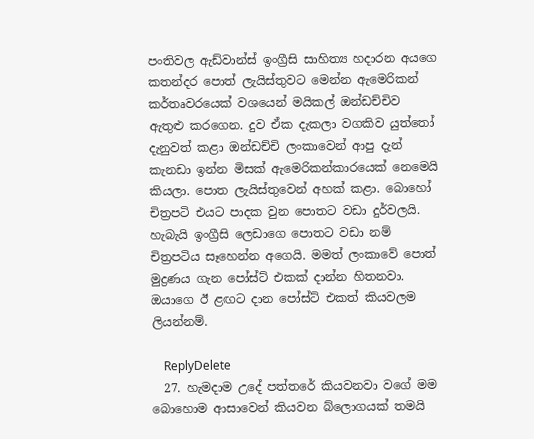පංතිවල ඇඩ්වාන්ස් ඉංග්‍රීසි සාහිත්‍ය හදාරන අයගෙ කතන්දර පොත් ලැයිස්තුවට මෙන්න ඇමෙරිකන් කර්තෘවරයෙක් වශයෙන් මයිකල් ඔන්ඩච්චිව ඇතුළු කරගෙන. දුව ඒක දැකලා වගකිව යුත්තෝ දැනුවත් කළා ඔන්ඩච්චි ලංකාවෙන් ආපු දැන් කැනඩා ඉන්න මිසක් ඇමෙරිකන්කාරයෙක් නෙමෙයි කියලා. පොත ලැයිස්තුවෙන් අහක් කළා. බොහෝ චිත්‍රපටි එයට පාදක වුන පොතට වඩා දුර්වලයි. හැබැයි ඉංග්‍රීසි ලෙඩාගෙ පොතට වඩා නම් චිත්‍රපටිය සෑහෙන්න අගෙයි. මමත් ලංකාවේ පොත් මුද්‍රණය ගැන පෝස්ට් එකක් දාන්න හිතනවා. ඔයාගෙ ඊ ළඟට දාන පෝස්ට් එකත් කියවලම ලියන්නම්.

    ReplyDelete
  27. හැමදාම උදේ පත්තරේ කියවනවා වගේ මම බොහොම ආසාවෙන් කියවන බ්ලොගයක් තමයි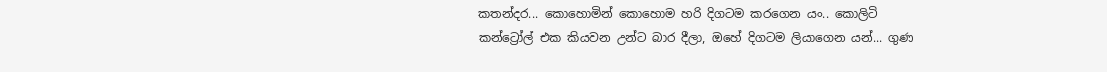කතන්දර... කොහොමින් කොහොම හරි දිගටම කරගෙන යං.. කොලිටි කන්ට්‍රෝල් එක කියවන උන්ට බාර දීලා, ඔහේ දිගටම ලියාගෙන යන්... ගුණ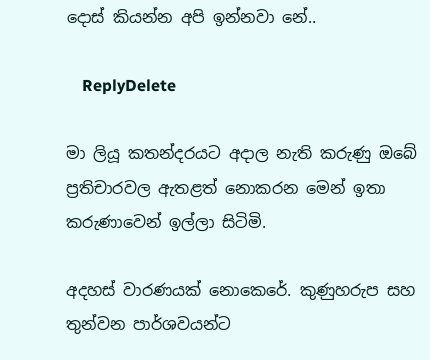දොස් කියන්න අපි ඉන්නවා නේ..

    ReplyDelete

මා ලියූ කතන්දරයට අදාල නැති කරුණු ඔබේ ප්‍රතිචාරවල ඇතළත් නොකරන මෙන් ඉතා කරුණාවෙන් ඉල්ලා සිටිමි.

අදහස් වාරණයක් නොකෙරේ. කුණුහරුප සහ තුන්වන පාර්ශවයන්ට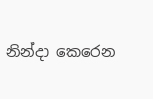නින්දා කෙරෙන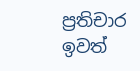ප්‍රතිචාර ඉවත්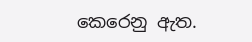කෙරෙනු ඇත.